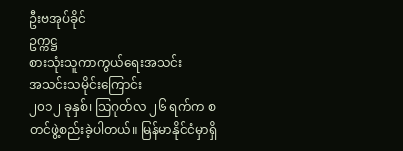ဦးဗအုပ်ခိုင်
ဥက္ကဋ္ဌ
စားသုံးသူကာကွယ်ရေးအသင်း
အသင်းသမိုင်းကြောင်း
၂၀၁၂ ခုနှစ်၊ သြဂုတ်လ ၂၆ ရက်က စတင်ဖွဲ့စည်းခဲ့ပါတယ်။ မြန်မာနိုင်ငံမှာရှိ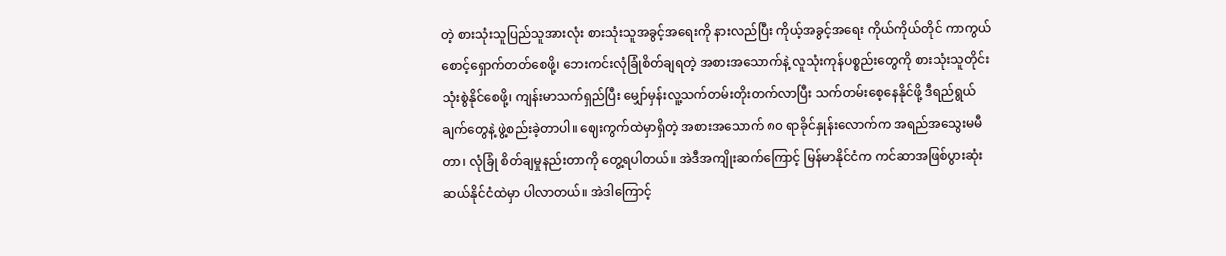တဲ့ စားသုံးသူပြည်သူအားလုံး စားသုံးသူအခွင့်အရေးကို နားလည်ပြီး ကိုယ့်အခွင့်အရေး ကိုယ်ကိုယ်တိုင် ကာကွယ်စောင့်ရှောက်တတ်စေဖို့၊ ဘေးကင်းလုံခြုံစိတ်ချရတဲ့ အစားအသောက်နဲ့ လူသုံးကုန်ပစ္စည်းတွေကို စားသုံးသူတိုင်းသုံးစွဲနိုင်စေဖို့၊ ကျန်းမာသက်ရှည်ပြီး မျှော်မှန်းလူ့သက်တမ်းတိုးတက်လာပြီး သက်တမ်းစေ့နေနိုင်ဖို့ ဒီရည်ရွယ်ချက်တွေနဲ့ ဖွဲ့စည်းခဲ့တာပါ။ ဈေးကွက်ထဲမှာရှိတဲ့ အစားအသောက် ၈၀ ရာခိုင်နှုန်းလောက်က အရည်အသွေးမမီတာ၊ လုံခြုံ စိတ်ချမှုနည်းတာကို တွေ့ရပါတယ်။ အဲဒီအကျိုးဆက်ကြောင့် မြန်မာနိုင်ငံက ကင်ဆာအဖြစ်ပွားဆုံး ဆယ်နိုင်ငံထဲမှာ ပါလာတယ်။ အဲဒါကြောင့်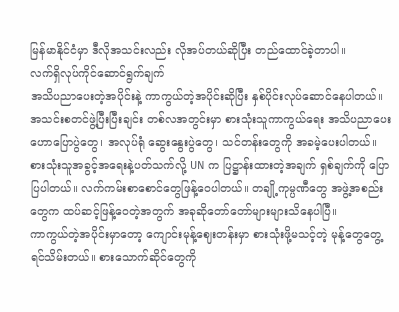မြန်မာနိုင်ငံမှာ ဒီလိုအသင်းလည်း လိုအပ်တယ်ဆိုပြီး တည်ထောင်ခဲ့တာပါ။
လက်ရှိလုပ်ကိုင်ဆောင်ရွက်ချက်
အသိပညာပေးတဲ့အပိုင်းနဲ့ ကာကွယ်တဲ့အပိုင်းဆိုပြီး နှစ်ပိုင်းလုပ်ဆောင်နေပါတယ်။ အသင်းစတင်ဖွဲ့ပြီးပြီးချင်း တစ်လအတွင်းမှာ စားသုံးသူကာကွယ်ရေး အသိပညာပေးဟောပြောပွဲတွေ၊ အလုပ်ရုံ ဆွေးနွေးပွဲတွေ၊ သင်တန်းတွေကို အခမဲ့ပေးပါတယ်။ စားသုံးသူအခွင့်အရေးနဲ့ပတ်သက်လို့ UN က ပြဋ္ဌာန်းထားတဲ့အချက် ရှစ်ချက်ကို ပြောပြပါတယ်။ လက်ကမ်းစာစောင်တွေဖြန့်ဝေပါတယ်။ တချို့ကုမ္ပဏီတွေ အဖွဲ့အစည်းတွေက ထပ်ဆင့်ဖြန့်ဝေတဲ့အတွက် အခုဆိုတော်တော်များများသိနေပါပြီ။
ကာကွယ်တဲ့အပိုင်းမှာတော့ ကျောင်းမုန့်ဈေးတန်းမှာ စားသုံးဖို့မသင့်တဲ့ မုန့်တွေတွေ့ရင်သိမ်းတယ်။ စားသောက်ဆိုင်တွေကို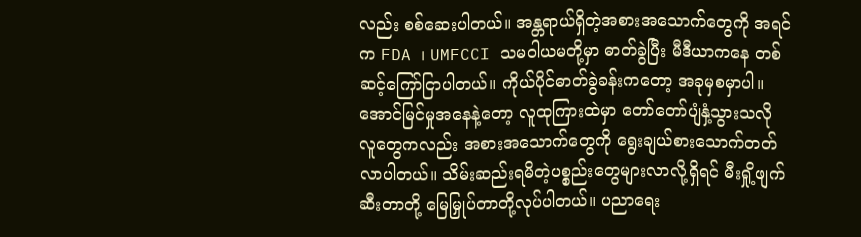လည်း စစ်ဆေးပါတယ်။ အန္တရာယ်ရှိတဲ့အစားအသောက်တွေကို အရင်က FDA ၊ UMFCCI သမဝါယမတို့မှာ ဓာတ်ခွဲပြီး မီဒီယာကနေ တစ်ဆင့်ကြော်ငြာပါတယ်။ ကိုယ်ပိုင်ဓာတ်ခွဲခန်းကတော့ အခုမှစမှာပါ။ အောင်မြင်မှုအနေနဲ့တော့ လူထုကြားထဲမှာ တော်တော်ပျံနှံ့သွားသလို လူတွေကလည်း အစားအသောက်တွေကို ရွေးချယ်စားသောက်တတ်လာပါတယ်။ သိမ်းဆည်းရမိတဲ့ပစ္စည်းတွေများလာလို့ရှိရင် မီးရှို့ဖျက်ဆီးတာတို့ မြေမြှုပ်တာတို့လုပ်ပါတယ်။ ပညာရေး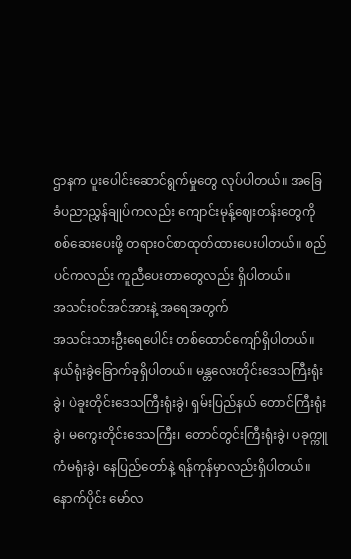ဌာနက ပူးပေါင်းဆောင်ရွက်မှုတွေ လုပ်ပါတယ်။ အခြေခံပညာညွှန်ချုပ်ကလည်း ကျောင်းမုန့်ဈေးတန်းတွေကို စစ်ဆေးပေးဖို့ တရားဝင်စာထုတ်ထားပေးပါတယ်။ စည်ပင်ကလည်း ကူညီပေးတာတွေလည်း ရှိပါတယ်။
အသင်းဝင်အင်အားနဲ့ အရေအတွက်
အသင်းသားဦးရေပေါင်း တစ်ထောင်ကျော်ရှိပါတယ်။ နယ်ရုံးခွဲခြောက်ခုရှိပါတယ်။ မန္တလေးတိုင်းဒေသကြီးရုံးခွဲ၊ ပဲခူးတိုင်းဒေသကြီးရုံးခွဲ၊ ရှမ်းပြည်နယ် တောင်ကြီးရုံးခွဲ၊ မကွေးတိုင်းဒေသကြီး၊ တောင်တွင်းကြီးရုံးခွဲ၊ ပခုက္ကူ ကံမရုံးခွဲ၊ နေပြည်တော်နဲ့ ရန်ကုန်မှာလည်းရှိပါတယ်။ နောက်ပိုင်း မော်လ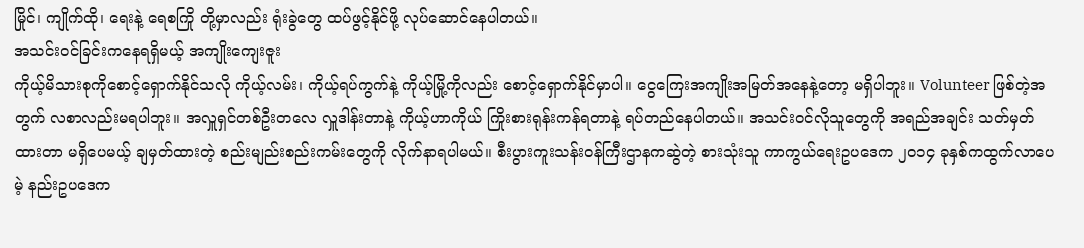မြိုင်၊ ကျိုက်ထို၊ ရေးနဲ့ ရေစကြို တို့မှာလည်း ရုံးခွဲတွေ ထပ်ဖွင့်နိုင်ဖို့ လုပ်ဆောင်နေပါတယ်။
အသင်းဝင်ခြင်းကနေရရှိမယ့် အကျိုးကျေးဇူး
ကိုယ့်မိသားစုကိုစောင့်ရှောက်နိုင်သလို ကိုယ့်လမ်း၊ ကိုယ့်ရပ်ကွက်နဲ့ ကိုယ့်မြို့ကိုလည်း စောင့်ရှောက်နိုင်မှာပါ။ ငွေကြေးအကျိုးအမြတ်အနေနဲ့တော့ မရှိပါဘူး။ Volunteer ဖြစ်တဲ့အတွက် လစာလည်းမရပါဘူး။ အလှူရှင်တစ်ဦးတလေ လှူဒါန်းတာနဲ့ ကိုယ့်ဟာကိုယ် ကြိုးစားရုန်းကန်ရတာနဲ့ ရပ်တည်နေပါတယ်။ အသင်းဝင်လိုသူတွေကို အရည်အချင်း သတ်မှတ်ထားတာ မရှိပေမယ့် ချမှတ်ထားတဲ့ စည်းမျည်းစည်းကမ်းတွေကို လိုက်နာရပါမယ်။ စီးပွားကူးသန်းဝန်ကြီးဌာနကဆွဲတဲ့ စားသုံးသူ ကာကွယ်ရေးဥပဒေက ၂၀၁၄ ခုနှစ်ကထွက်လာပေမဲ့ နည်းဥပဒေက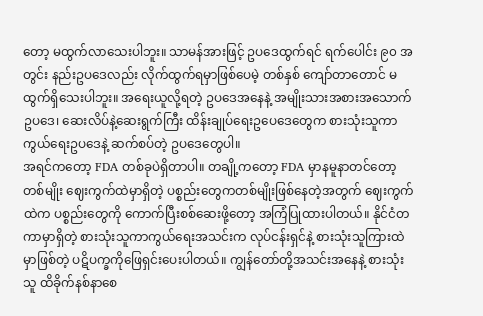တော့ မထွက်လာသေးပါဘူး။ သာမန်အားဖြင့် ဥပဒေထွက်ရင် ရက်ပေါင်း ၉၀ အတွင်း နည်းဥပဒေလည်း လိုက်ထွက်ရမှာဖြစ်ပေမဲ့ တစ်နှစ် ကျော်တာတောင် မထွက်ရှိသေးပါဘူး။ အရေးယူလို့ရတဲ့ ဥပဒေအနေနဲ့ အမျိုးသားအစားအသောက်ဥပဒေ၊ ဆေးလိပ်နဲ့ဆေးရွက်ကြီး ထိန်းချုပ်ရေးဥပေဒေတွေက စားသုံးသူကာကွယ်ရေးဥပဒေနဲ့ ဆက်စပ်တဲ့ ဥပဒေတွေပါ။
အရင်ကတော့ FDA တစ်ခုပဲရှိတာပါ။ တချို့ကတော့ FDA မှာနမူနာတင်တော့တစ်မျိုး ဈေးကွက်ထဲမှာရှိတဲ့ ပစ္စည်းတွေကတစ်မျိုးဖြစ်နေတဲ့အတွက် ဈေးကွက်ထဲက ပစ္စည်းတွေကို ကောက်ပြီးစစ်ဆေးဖို့တော့ အကြံပြုထားပါတယ်။ နိုင်ငံတကာမှာရှိတဲ့ စားသုံးသူကာကွယ်ရေးအသင်းက လုပ်ငန်းရှင်နဲ့ စားသုံးသူကြားထဲမှာဖြစ်တဲ့ ပဋိပက္ခကိုဖြေရှင်းပေးပါတယ်။ ကျွန်တော်တို့အသင်းအနေနဲ့ စားသုံးသူ ထိခိုက်နစ်နာစေ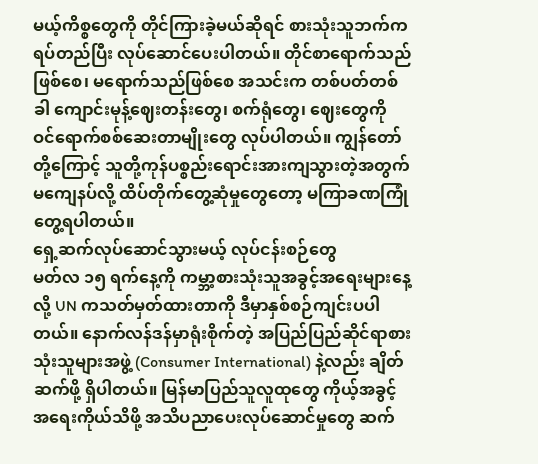မယ့်ကိစ္စတွေကို တိုင်ကြားခဲ့မယ်ဆိုရင် စားသုံးသူဘက်က ရပ်တည်ပြီး လုပ်ဆောင်ပေးပါတယ်။ တိုင်စာရောက်သည်ဖြစ်စေ၊ မရောက်သည်ဖြစ်စေ အသင်းက တစ်ပတ်တစ်ခါ ကျောင်းမုန့်ဈေးတန်းတွေ၊ စက်ရုံတွေ၊ ဈေးတွေကို ဝင်ရောက်စစ်ဆေးတာမျိုးတွေ လုပ်ပါတယ်။ ကျွန်တော်တို့ကြောင့် သူတို့ကုန်ပစ္စည်းရောင်းအားကျသွားတဲ့အတွက် မကျေနပ်လို့ ထိပ်တိုက်တွေ့ဆုံမှုတွေတော့ မကြာခဏကြုံတွေ့ရပါတယ်။
ရှေ့ဆက်လုပ်ဆောင်သွားမယ့် လုပ်ငန်းစဉ်တွေ
မတ်လ ၁၅ ရက်နေ့ကို ကမ္ဘာ့စားသုံးသူအခွင့်အရေးများနေ့လို့ UN ကသတ်မှတ်ထားတာကို ဒီမှာနှစ်စဉ်ကျင်းပပါတယ်။ နောက်လန်ဒန်မှာရုံးစိုက်တဲ့ အပြည်ပြည်ဆိုင်ရာစားသုံးသူများအဖွဲ့ (Consumer International) နဲ့လည်း ချိတ်ဆက်ဖို့ ရှိပါတယ်။ မြန်မာပြည်သူလူထုတွေ ကိုယ့်အခွင့်အရေးကိုယ်သိဖို့ အသိပညာပေးလုပ်ဆောင်မှုတွေ ဆက်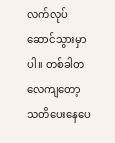လက်လုပ်ဆောင်သွားမှာပါ။ တစ်ခါတလေကျတော့ သတိပေးနေပေ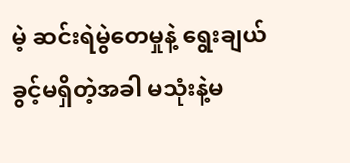မဲ့ ဆင်းရဲမွဲတေမှုနဲ့ ရွေးချယ်ခွင့်မရှိတဲ့အခါ မသုံးနဲ့မ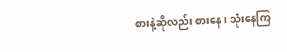စားနဲ့ဆိုလည်း စားနေ၊ သုံးနေကြ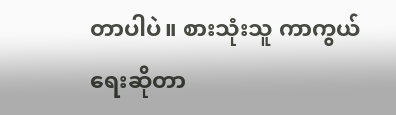တာပါပဲ။ စားသုံးသူ ကာကွယ်ရေးဆိုတာ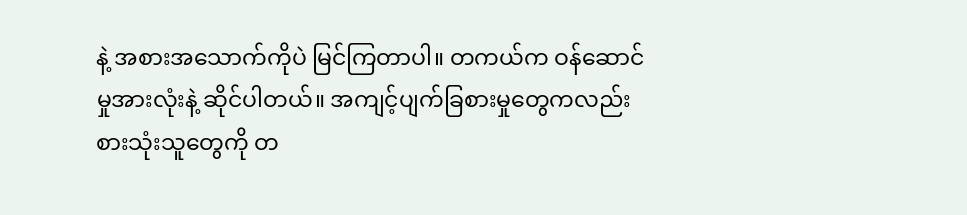နဲ့ အစားအသောက်ကိုပဲ မြင်ကြတာပါ။ တကယ်က ဝန်ဆောင်မှုအားလုံးနဲ့ ဆိုင်ပါတယ်။ အကျင့်ပျက်ခြစားမှုတွေကလည်း စားသုံးသူတွေကို တ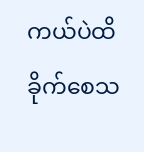ကယ်ပဲထိခိုက်စေသ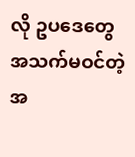လို ဥပဒေတွေ အသက်မဝင်တဲ့အ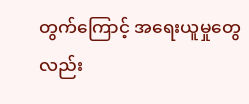တွက်ကြောင့် အရေးယူမှုတွေလည်း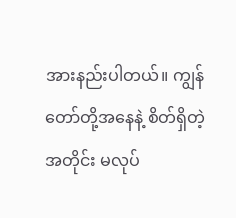အားနည်းပါတယ်။ ကျွန်တော်တို့အနေနဲ့ စိတ်ရှိတဲ့အတိုင်း မလုပ်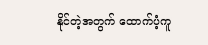နိုင်တဲ့အတွက် ထောက်ပံ့ကူ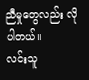ညီမှုတွေလည်း လိုပါတယ်။
လင်းသူ